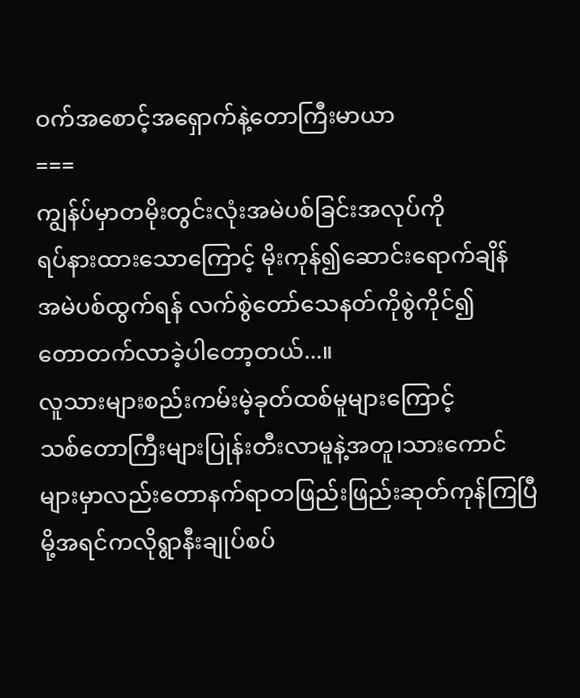ဝက်အစောင့်အရှောက်နဲ့တောကြီးမာယာ
===
ကျွန်ပ်မှာတမိုးတွင်းလုံးအမဲပစ်ခြင်းအလုပ်ကို
ရပ်နားထားသောကြောင့် မိုးကုန်၍ဆောင်းရောက်ချိန်
အမဲပစ်ထွက်ရန် လက်စွဲတော်သေနတ်ကိုစွဲကိုင်၍
တောတက်လာခဲ့ပါတော့တယ်...။
လူသားများစည်းကမ်းမဲ့ခုတ်ထစ်မူများကြောင့်
သစ်တောကြီးများပြုန်းတီးလာမူနဲ့အတူ၊သားကောင်များမှာလည်းတောနက်ရာတဖြည်းဖြည်းဆုတ်ကုန်ကြပြီမို့အရင်ကလိုရွာနီးချုပ်စပ်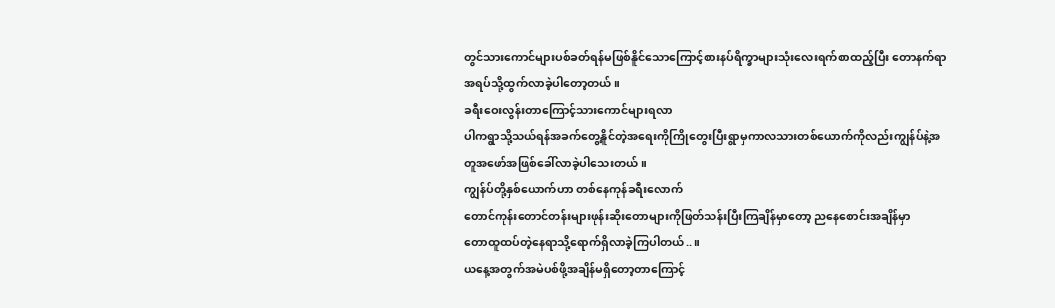တွင်သားကောင်များပစ်ခတ်ရန်မဖြစ်နိူင်သောကြောင့်စားနပ်ရိက္ခာများသုံးလေးရက်စာထည့်ပြီး တောနက်ရာအရပ်သို့ထွက်လာခဲ့ပါတော့တယ်။
ခရီးဝေးလွန်းတာကြောင့်သားကောင်များရလာ
ပါကရွာသို့သယ်ရန်အခက်တွေ့နိူင်တဲ့အရေးကိုကြိုတွေးပြီးရွာမှကာလသားတစ်ယောက်ကိုလည်းကျွန်ပ်နဲ့အတူအဖော်အဖြစ်ခေါ်လာခဲ့ပါသေးတယ် ။
ကျွန်ပ်တို့နှစ်ယောက်ဟာ တစ်နေကုန်ခရီးလောက်
တောင်ကုန်းတောင်တန်းများဖုန်းဆိုးတောများကိုဖြတ်သန်းပြီးကြချိန်မှာတော့ ညနေစောင်းအချိန်မှာ
တောထူထပ်တဲ့နေရာသို့ရောက်ရှိလာခဲ့ကြပါတယ်..။
ယနေ့အတွက်အမဲပစ်ဖို့အချိန်မရှိတော့တာကြောင့်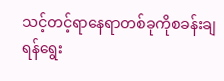သင့်တင့်ရာနေရာတစ်ခုကိုစခန်းချရန်ရွေး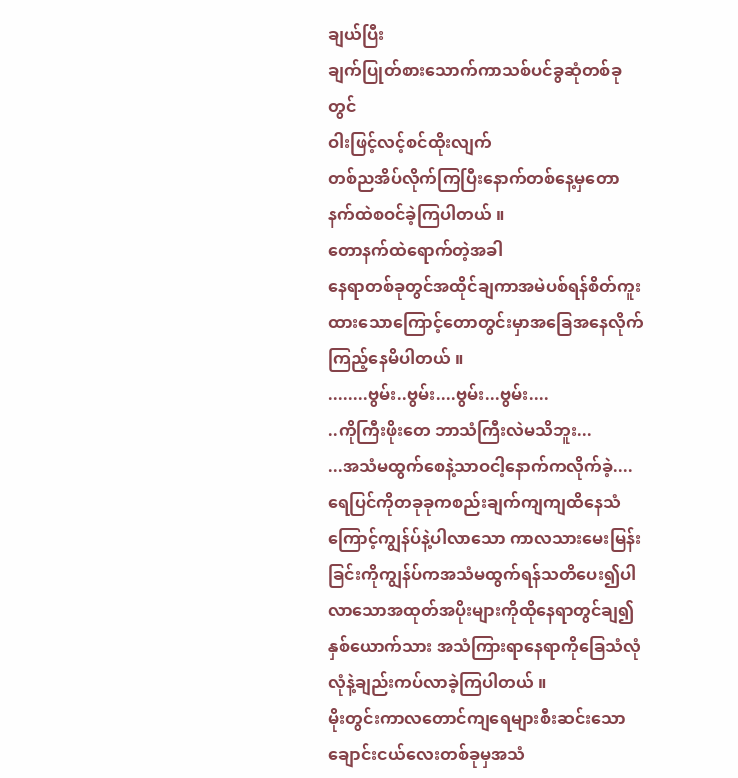ချယ်ပြီး
ချက်ပြုတ်စားသောက်ကာသစ်ပင်ခွဆုံတစ်ခုတွင်
ဝါးဖြင့်လင့်စင်ထိုးလျက်
တစ်ညအိပ်လိုက်ကြပြီးနောက်တစ်နေ့မှတောနက်ထဲစဝင်ခဲ့ကြပါတယ် ။
တောနက်ထဲရောက်တဲ့အခါ
နေရာတစ်ခုတွင်အထိုင်ချကာအမဲပစ်ရန်စိတ်ကူးထားသောကြောင့်တောတွင်းမှာအခြေအနေလိုက်ကြည့်နေမိပါတယ် ။
........ဗွမ်း..ဗွမ်း....ဗွမ်း...ဗွမ်း....
..ကိုကြီးဖိုးတေ ဘာသံကြီးလဲမသိဘူး...
...အသံမထွက်စေနဲ့သာဝငါ့နောက်ကလိုက်ခဲ့....
ရေပြင်ကိုတခုခုကစည်းချက်ကျကျထိနေသံကြောင့်ကျွန်ပ်နဲ့ပါလာသော ကာလသားမေးမြန်းခြင်းကိုကျွန်ပ်ကအသံမထွက်ရန်သတိပေး၍ပါလာသောအထုတ်အပိုးများကိုထိုနေရာတွင်ချ၍နှစ်ယောက်သား အသံကြားရာနေရာကိုခြေသံလုံလုံနဲ့ချည်းကပ်လာခဲ့ကြပါတယ် ။
မိုးတွင်းကာလတောင်ကျရေများစီးဆင်းသော
ချောင်းငယ်လေးတစ်ခုမှအသံ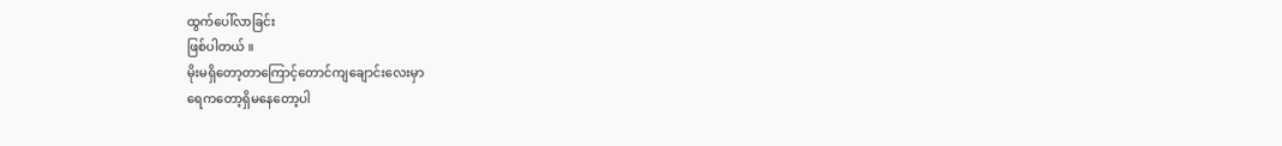ထွက်ပေါ်လာခြင်း
ဖြစ်ပါတယ် ။
မိုးမရှိတော့တာကြောင့်တောင်ကျချောင်းလေးမှာ
ရေကတော့ရှိမနေတော့ပါ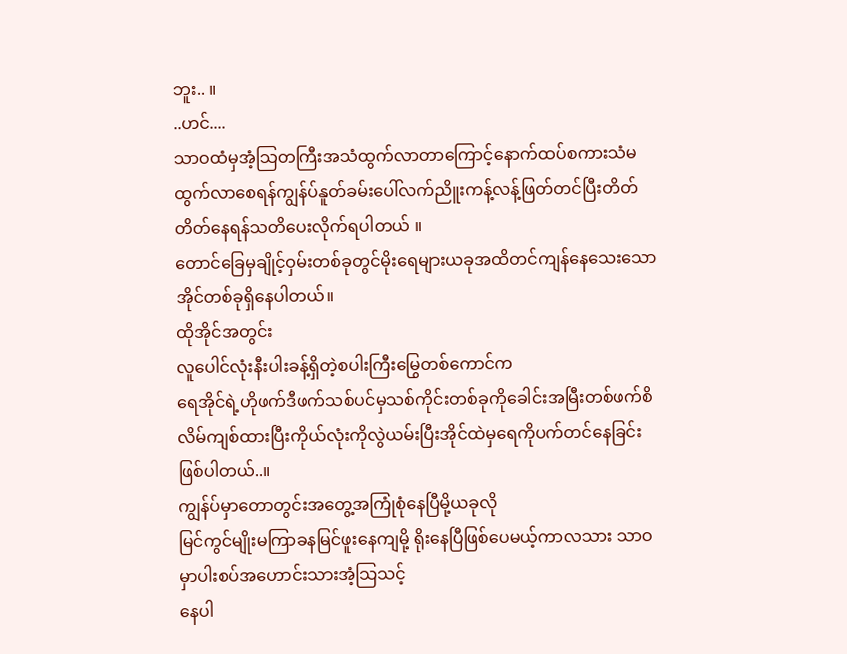ဘူး.. ။
..ဟင်....
သာဝထံမှအံ့သြတကြီးအသံထွက်လာတာကြောင့်နောက်ထပ်စကားသံမထွက်လာစေရန်ကျွန်ပ်နူတ်ခမ်းပေါ်လက်ညိူးကန့်လန့်ဖြတ်တင်ပြီးတိတ်တိတ်နေရန်သတိပေးလိုက်ရပါတယ် ။
တောင်ခြေမှချိုင့်ဝှမ်းတစ်ခုတွင်မိုးရေများယခုအထိတင်ကျန်နေသေးသောအိုင်တစ်ခုရှိနေပါတယ်။
ထိုအိုင်အတွင်း
လူပေါင်လုံးနီးပါးခန့်ရှိတဲ့စပါးကြီးမြွေတစ်ကောင်က
ရေအိုင်ရဲ့ဟိုဖက်ဒီဖက်သစ်ပင်မှသစ်ကိုင်းတစ်ခုကိုခေါင်းအမြီးတစ်ဖက်စိလိမ်ကျစ်ထားပြီးကိုယ်လုံးကိုလွဲယမ်းပြီးအိုင်ထဲမှရေကိုပက်တင်နေခြင်းဖြစ်ပါတယ်..။
ကျွန်ပ်မှာတောတွင်းအတွေ့အကြုံစုံနေပြီမို့ယခုလို
မြင်ကွင်မျိုးမကြာခနမြင်ဖူးနေကျမို့ ရိုးနေပြီဖြစ်ပေမယ့်ကာလသား သာဝမှာပါးစပ်အဟောင်းသားအံ့သြသင့်
နေပါ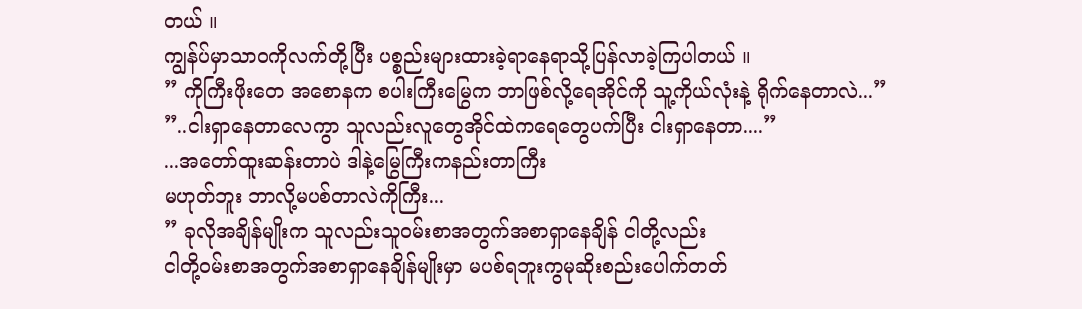တယ် ။
ကျွန်ပ်မှာသာဝကိုလက်တို့ပြီး ပစ္စည်းများထားခဲ့ရာနေရာသို့ပြန်လာခဲ့ကြပါတယ် ။
” ကိုကြီးဖိုးတေ အစောနက စပါးကြီးမြွေက ဘာဖြစ်လို့ရေအိုင်ကို သူ့ကိုယ်လုံးနဲ့ ရိုက်နေတာလဲ...”
”..ငါးရှာနေတာလေကွာ သူလည်းလူတွေအိုင်ထဲကရေတွေပက်ပြီး ငါးရှာနေတာ....”
...အတော်ထူးဆန်းတာပဲ ဒါနဲ့မြွေကြီးကနည်းတာကြီး
မဟုတ်ဘူး ဘာလို့မပစ်တာလဲကိုကြီး...
” ခုလိုအချိန်မျိုးက သူလည်းသူဝမ်းစာအတွက်အစာရှာနေချိန် ငါတို့လည်း
ငါတို့ဝမ်းစာအတွက်အစာရှာနေချိန်မျိုးမှာ မပစ်ရဘူးကွမုဆိုးစည်းပေါက်တတ်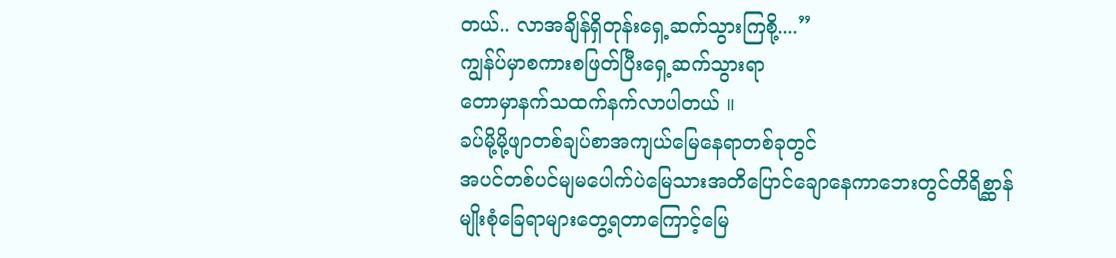တယ်.. လာအချိန်ရှိတုန်းရှေ့ဆက်သွားကြစို့....”
ကျွန်ပ်မှာစကားစဖြတ်ပြီးရှေ့ဆက်သွားရာ
တောမှာနက်သထက်နက်လာပါတယ် ။
ခပ်မို့မို့ဖျာတစ်ချပ်စာအကျယ်မြေနေရာတစ်ခုတွင်
အပင်တစ်ပင်မျမပေါက်ပဲမြေသားအတိပြောင်ချောနေကာဘေးတွင်တိရိစ္ဆာန်မျိုးစုံခြေရာများတွေ့ရတာကြောင့်မြေ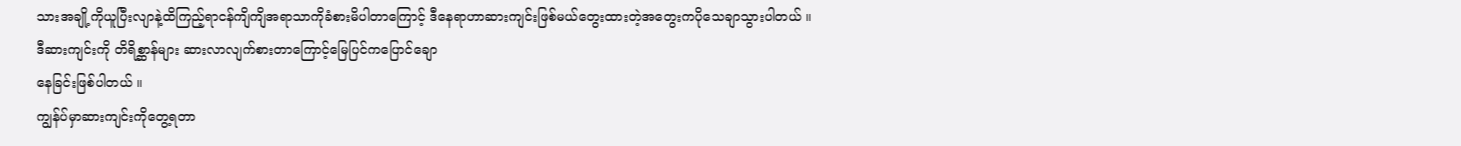သားအချို့ကိုယူပြီးလျာနဲ့ထိကြည့်ရာငန်ကျိကျိအရာသာကိုခံစားမိပါတာကြောင့် ဒီနေရာဟာဆားကျင်းဖြစ်မယ်တွေးထားတဲ့အတွေးကပိုသေချာသွားပါတယ် ။
ဒီဆားကျင်းကို တိရိစ္ဆာန်များ ဆားလာလျက်စားတာကြောင့်မြေပြင်ကပြောင်ချော
နေခြင်းဖြစ်ပါတယ် ။
ကျွန်ပ်မှာဆားကျင်းကိုတွေ့ရတာ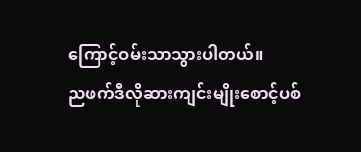ကြောင့်ဝမ်းသာသွားပါတယ်။
ညဖက်ဒီလိုဆားကျင်းမျိုးစောင့်ပစ်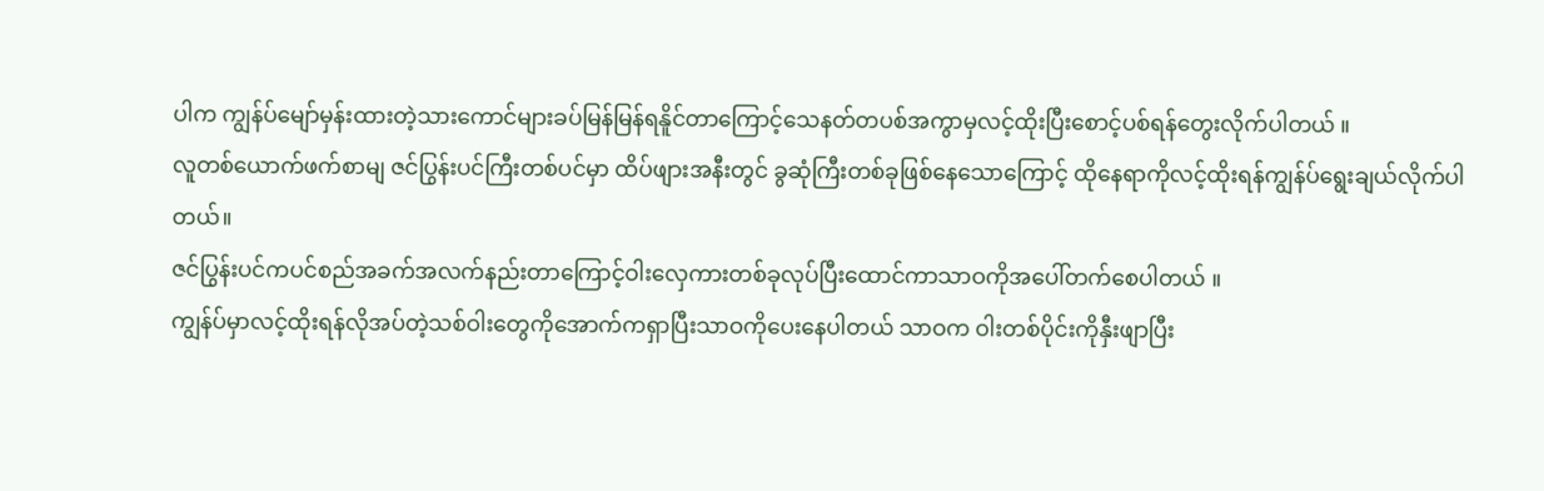ပါက ကျွန်ပ်မျော်မှန်းထားတဲ့သားကောင်များခပ်မြန်မြန်ရနိူင်တာကြောင့်သေနတ်တပစ်အကွာမှလင့်ထိုးပြီးစောင့်ပစ်ရန်တွေးလိုက်ပါတယ် ။
လူတစ်ယောက်ဖက်စာမျ ဇင်ပြွန်းပင်ကြီးတစ်ပင်မှာ ထိပ်ဖျားအနီးတွင် ခွဆုံကြီးတစ်ခုဖြစ်နေသောကြောင့် ထိုနေရာကိုလင့်ထိုးရန်ကျွန်ပ်ရွေးချယ်လိုက်ပါတယ်။
ဇင်ပြွန်းပင်ကပင်စည်အခက်အလက်နည်းတာကြောင့်ဝါးလှေကားတစ်ခုလုပ်ပြီးထောင်ကာသာဝကိုအပေါ်တက်စေပါတယ် ။
ကျွန်ပ်မှာလင့်ထိုးရန်လိုအပ်တဲ့သစ်ဝါးတွေကိုအောက်ကရှာပြီးသာဝကိုပေးနေပါတယ် သာဝက ဝါးတစ်ပိုင်းကိုနှီးဖျာပြီး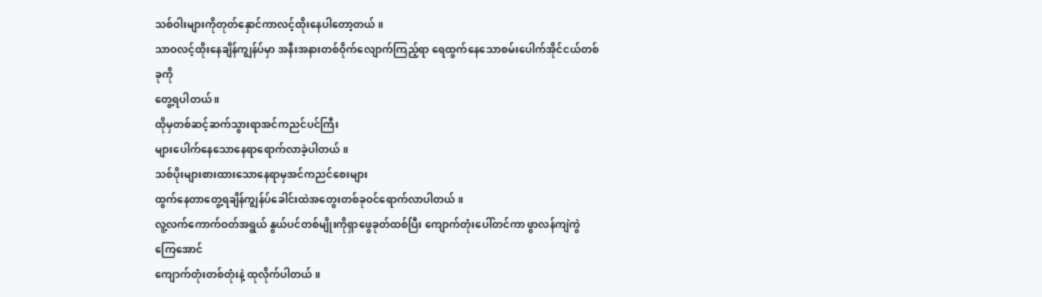သစ်ဝါးများကိုတုတ်နှောင်ကာလင့်ထိုးနေပါတော့တယ် ။
သာဝလင့်ထိုးနေချိန်ကျွန်ပ်မှာ အနီးအနားတစ်ဝိုက်လျောက်ကြည့်ရာ ရေထွက်နေသောစမ်းပေါက်အိုင်ငယ်တစ်ခုကို
တွေ့ရပါတယ် ။
ထိုမှတစ်ဆင့်ဆက်သွားရာအင်ကညင်ပင်ကြီး
များပေါက်နေသောနေရာရောက်လာခဲ့ပါတယ်။
သစ်ပိုးများစားထားသောနေရာမှအင်ကညင်စေးများ
ထွက်နေတာတွေ့ရချိန်ကျွန်ပ်ခေါင်းထဲအတွေးတစ်ခုဝင်ရောက်လာပါတယ် ။
လူ့လက်ကောက်ဝတ်အရွယ် နွယ်ပင်တစ်မျိုးကိုရှာဖွေခုတ်ထစ်ပြီး ကျောက်တုံးပေါ်တင်ကာ ဖွာလန်ကျဲကွဲကြေအောင်
ကျောက်တုံးတစ်တုံးနဲ့ ထုလိုက်ပါတယ် ။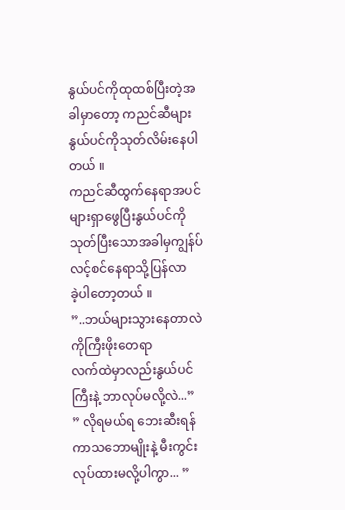နွယ်ပင်ကိုထုထစ်ပြီးတဲ့အခါမှာတော့ ကညင်ဆီများနွယ်ပင်ကိုသုတ်လိမ်းနေပါတယ် ။
ကညင်ဆီထွက်နေရာအပင်များရှာဖွေပြီးနွယ်ပင်ကို
သုတ်ပြီးသောအခါမှကျွန်ပ်လင့်စင်နေရာသို့ပြန်လာ
ခဲ့ပါတော့တယ် ။
”..ဘယ်များသွားနေတာလဲ ကိုကြီးဖိုးတေရာ
လက်ထဲမှာလည်းနွယ်ပင်ကြီးနဲ့ ဘာလုပ်မလို့လဲ...”
” လိုရမယ်ရ ဘေးဆီးရန်ကာသဘောမျိုးနဲ့ မီးကွင်းလုပ်ထားမလို့ပါကွာ... ”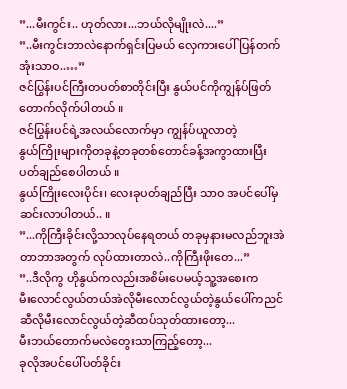”...မီးကွင်း.. ဟုတ်လား...ဘယ်လိုမျိုးလဲ....”
”..မီးကွင်းဘာလဲနောက်ရှင်းပြမယ် လှေကားပေါ်ပြန်တက်အုံးသာဝ..…”
ဇင်ပြွန်းပင်ကြီးတပတ်စာတိုင်းပြီး နွယ်ပင်ကိုကျွန်ပ်ဖြတ်တောက်လိုက်ပါတယ် ။
ဇင်ပြွန်းပင်ရဲ့အလယ်လောက်မှာ ကျွန်ပ်ယူလာတဲ့
နွယ်ကြိုးများကိုတခုနဲ့တခုတစ်တောင်ခန့်အကွာထားပြီးပတ်ချည်စေပါတယ် ။
နွယ်ကြိုးလေးပိုင်း၊ လေးခုပတ်ချည်ပြီး သာဝ အပင်ပေါ်မှဆင်းလာပါတယ်.. ။
”...ကိုကြီးခိုင်းလို့သာလုပ်နေရတယ် တခုမှနားမလည်ဘူးအဲတာဘာအတွက် လုပ်ထားတာလဲ..ကိုကြီးဖိုးတေ...”
”..ဒီလိုကွ ဟိုနွယ်ကလည်းအစိမ်းပေမယ့်သူ့အစေးက
မီးလောင်လွယ်တယ်အဲလိုမီးလောင်လွယ်တဲ့နွယ်ပေါ်ကညင်ဆီလိုမီးလောင်လွယ်တဲ့ဆီထပ်သုတ်ထားတော့...
မီးဘယ်တောက်မလဲတွေးသာကြည့်တော့...
ခုလိုအပင်ပေါ်ပတ်ခိုင်း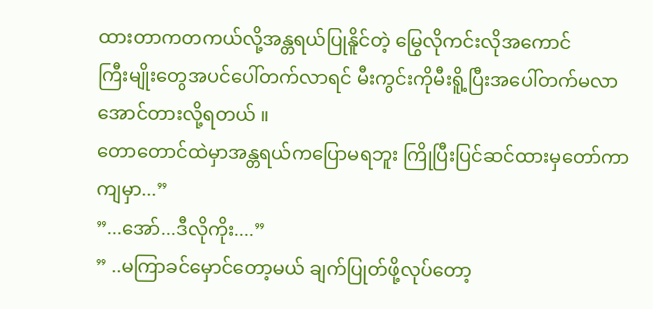ထားတာကတကယ်လို့အန္တရယ်ပြုနိူင်တဲ့ မြွေလိုကင်းလိုအကောင်
ကြီးမျိုးတွေအပင်ပေါ်တက်လာရင် မီးကွင်းကိုမီးရိူ့ပြီးအပေါ်တက်မလာအောင်တားလို့ရတယ် ။
တောတောင်ထဲမှာအန္တရယ်ကပြောမရဘူး ကြိုပြီးပြင်ဆင်ထားမှတော်ကာကျမှာ...”
”...အော်...ဒီလိုကိုး....”
” ..မကြာခင်မှောင်တော့မယ် ချက်ပြုတ်ဖို့လုပ်တော့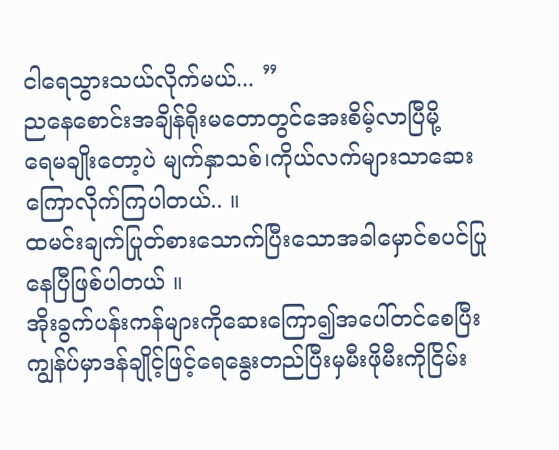ငါရေသွားသယ်လိုက်မယ်... ”
ညနေစောင်းအချိန်ရိုးမတောတွင်အေးစိမ့်လာပြီမို့
ရေမချိုးတော့ပဲ မျက်နှာသစ်၊ကိုယ်လက်များသာဆေးကြောလိုက်ကြပါတယ်.. ။
ထမင်းချက်ပြုတ်စားသောက်ပြီးသောအခါမှောင်စပင်ပြုနေပြီဖြစ်ပါတယ် ။
အိုးခွက်ပန်းကန်များကိုဆေးကြော၍အပေါ်တင်စေပြီးကျွန်ပ်မှာဒန်ချိုင့်ဖြင့်ရေနွေးတည်ပြီးမှမီးဖိုမီးကိုငြိမ်း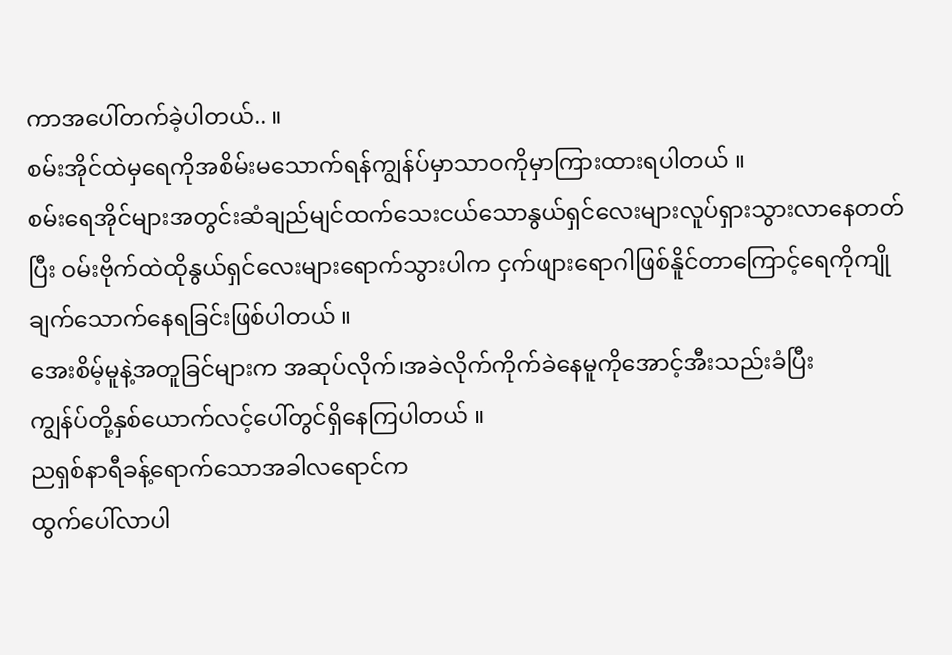ကာအပေါ်တက်ခဲ့ပါတယ်.. ။
စမ်းအိုင်ထဲမှရေကိုအစိမ်းမသောက်ရန်ကျွန်ပ်မှာသာဝကိုမှာကြားထားရပါတယ် ။
စမ်းရေအိုင်များအတွင်းဆံချည်မျင်ထက်သေးငယ်သောနွယ်ရှင်လေးများလူပ်ရှားသွားလာနေတတ်ပြီး ဝမ်းဗိုက်ထဲထိုနွယ်ရှင်လေးများရောက်သွားပါက ငှက်ဖျားရောဂါဖြစ်နိူင်တာကြောင့်ရေကိုကျိုချက်သောက်နေရခြင်းဖြစ်ပါတယ် ။
အေးစိမ့်မူနဲ့အတူခြင်များက အဆုပ်လိုက်၊အခဲလိုက်ကိုက်ခဲနေမူကိုအောင့်အီးသည်းခံပြီး
ကျွန်ပ်တို့နှစ်ယောက်လင့်ပေါ်တွင်ရှိနေကြပါတယ် ။
ညရှစ်နာရီခန့်ရောက်သောအခါလရောင်က
ထွက်ပေါ်လာပါ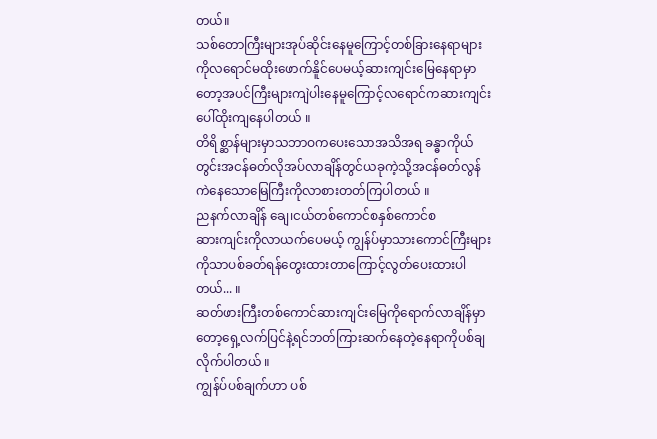တယ်။
သစ်တောကြီးများအုပ်ဆိုင်းနေမူကြောင့်တစ်ခြားနေရာများကိုလရောင်မထိုးဖောက်နိူင်ပေမယ့်ဆားကျင်းမြေနေရာမှာတော့အပင်ကြီးများကျဲပါးနေမူကြောင့်လရောင်ကဆားကျင်းပေါ်ထိုးကျနေပါတယ် ။
တိရိစ္ဆာန်များမှာသဘာဝကပေးသောအသိအရ ခန္ဓာကိုယ်တွင်းအငန်ဓတ်လိုအပ်လာချိန်တွင်ယခုကဲ့သို့အငန်ဓတ်လွန်ကဲနေသောမြေကြီးကိုလာစားတတ်ကြပါတယ် ။
ညနက်လာချိန် ချေ၊ငယ်တစ်ကောင်စနှစ်ကောင်စ
ဆားကျင်းကိုလာယက်ပေမယ့် ကျွန်ပ်မှာသားကောင်ကြီးများကိုသာပစ်ခတ်ရန်တွေးထားတာကြောင့်လွတ်ပေးထားပါတယ်... ။
ဆတ်ဖားကြီးတစ်ကောင်ဆားကျင်းမြေကိုရောက်လာချိန်မှာတော့ရှေ့လက်ပြင်နဲ့ရင်ဘတ်ကြားဆက်နေတဲ့နေရာကိုပစ်ချလိုက်ပါတယ် ။
ကျွန်ပ်ပစ်ချက်ဟာ ပစ်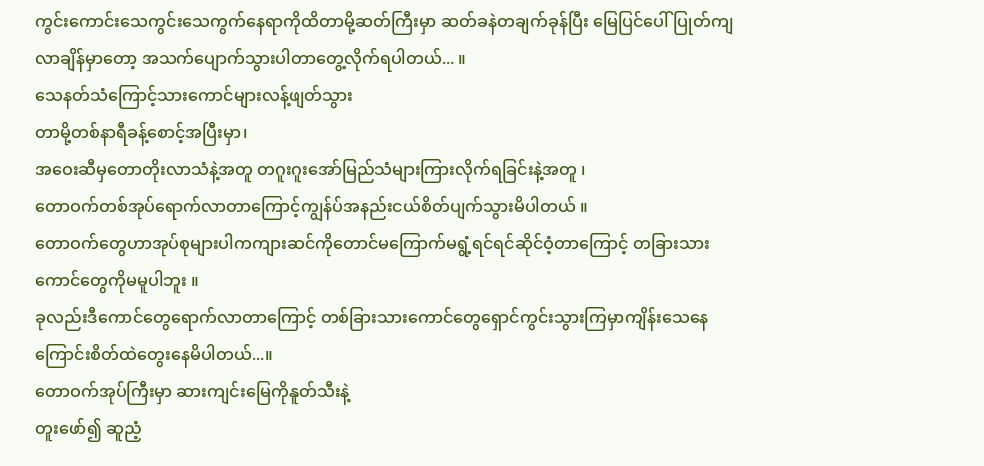ကွင်းကောင်းသေကွင်းသေကွက်နေရာကိုထိတာမို့ဆတ်ကြီးမှာ ဆတ်ခနဲတချက်ခုန်ပြီး မြေပြင်ပေါ်ပြုတ်ကျလာချိန်မှာတော့ အသက်ပျောက်သွားပါတာတွေ့လိုက်ရပါတယ်... ။
သေနတ်သံကြောင့်သားကောင်များလန့်ဖျတ်သွား
တာမို့တစ်နာရီခန့်စောင့်အပြီးမှာ၊
အဝေးဆီမှတောတိုးလာသံနဲ့အတူ တဂူးဂူးအော်မြည်သံများကြားလိုက်ရခြင်းနဲ့အတူ ၊
တောဝက်တစ်အုပ်ရောက်လာတာကြောင့်ကျွန်ပ်အနည်းငယ်စိတ်ပျက်သွားမိပါတယ် ။
တောဝက်တွေဟာအုပ်စုများပါကကျားဆင်ကိုတောင်မကြောက်မရွံ့ရင်ရင်ဆိုင်ဝံ့တာကြောင့် တခြားသားကောင်တွေကိုမမူပါဘူး ။
ခုလည်းဒီကောင်တွေရောက်လာတာကြောင့် တစ်ခြားသားကောင်တွေရှောင်ကွင်းသွားကြမှာကျိန်းသေနေကြောင်းစိတ်ထဲတွေးနေမိပါတယ်...။
တောဝက်အုပ်ကြီးမှာ ဆားကျင်းမြေကိုနူတ်သီးနဲ့
တူးဖော်၍ ဆူညံ့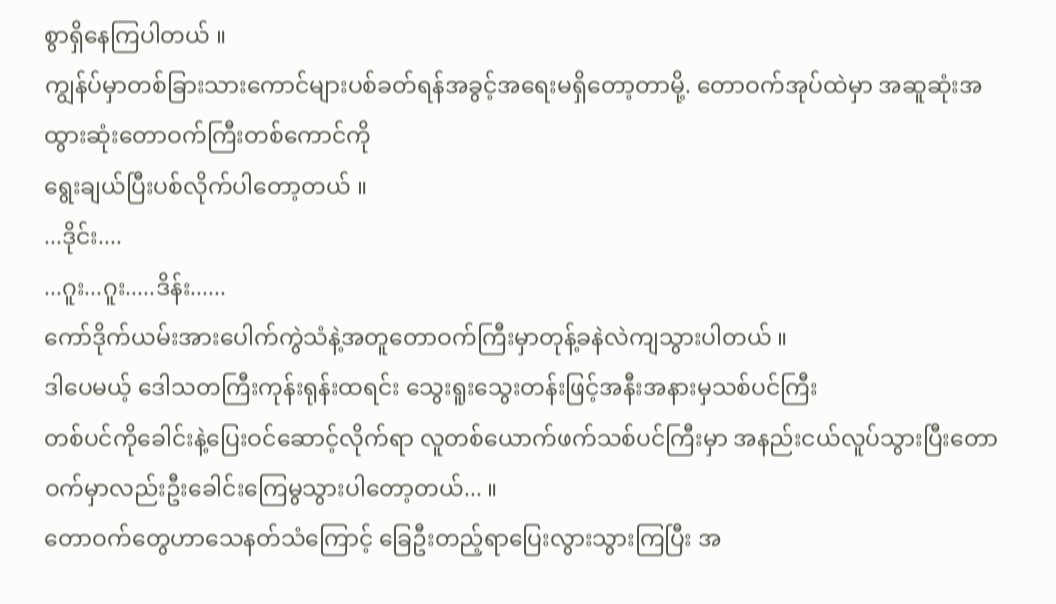စွာရှိနေကြပါတယ် ။
ကျွန်ပ်မှာတစ်ခြားသားကောင်များပစ်ခတ်ရန်အခွင့်အရေးမရှိတော့တာမို့. တောဝက်အုပ်ထဲမှာ အဆူဆုံးအထွားဆုံးတောဝက်ကြီးတစ်ကောင်ကို
ရွေးချယ်ပြီးပစ်လိုက်ပါတော့တယ် ။
...ဒိုင်း....
...ဂူး...ဂူး.....ဒိန်း......
ကော်ဒိုက်ယမ်းအားပေါက်ကွဲသံနဲ့အတူတောဝက်ကြီးမှာတုန့်ခနဲလဲကျသွားပါတယ် ။
ဒါပေမယ့် ဒေါသတကြီးကုန်းရုန်းထရင်း သွေးရူးသွေးတန်းဖြင့်အနီးအနားမှသစ်ပင်ကြီး
တစ်ပင်ကိုခေါင်းနဲ့ပြေးဝင်ဆောင့်လိုက်ရာ လူတစ်ယောက်ဖက်သစ်ပင်ကြီးမှာ အနည်းငယ်လူပ်သွားပြီးတောဝက်မှာလည်းဦးခေါင်းကြေမွသွားပါတော့တယ်... ။
တောဝက်တွေဟာသေနတ်သံကြောင့် ခြေဦးတည့်ရာပြေးလွားသွားကြပြီး အ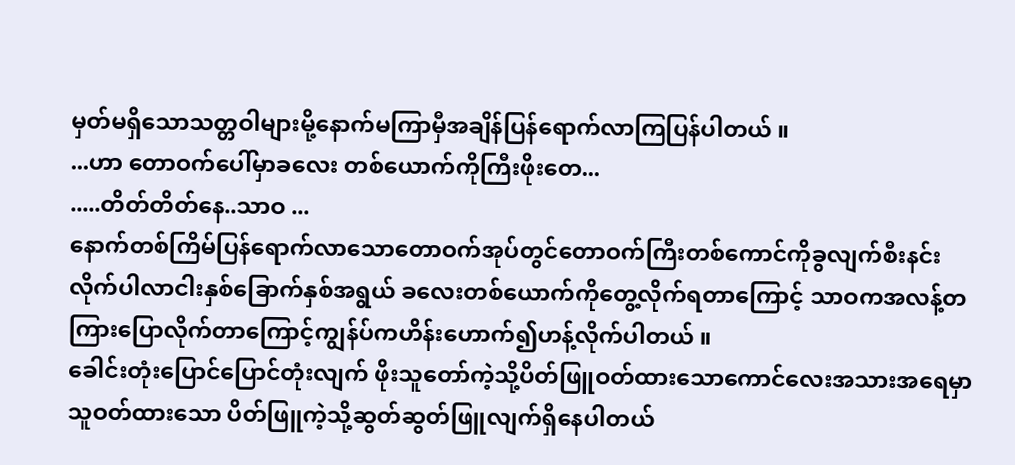မှတ်မရှိသောသတ္တဝါများမို့နောက်မကြာမှီအချိန်ပြန်ရောက်လာကြပြန်ပါတယ် ။
...ဟာ တောဝက်ပေါ်မှာခလေး တစ်ယောက်ကိုကြီးဖိုးတေ...
.....တိတ်တိတ်နေ..သာဝ ...
နောက်တစ်ကြိမ်ပြန်ရောက်လာသောတောဝက်အုပ်တွင်တောဝက်ကြီးတစ်ကောင်ကိုခွလျက်စီးနင်းလိုက်ပါလာငါးနှစ်ခြောက်နှစ်အရွယ် ခလေးတစ်ယောက်ကိုတွေ့လိုက်ရတာကြောင့် သာဝကအလန့်တကြားပြောလိုက်တာကြောင့်ကျွန်ပ်ကဟိန်းဟောက်၍ဟန့်လိုက်ပါတယ် ။
ခေါင်းတုံးပြောင်ပြောင်တုံးလျက် ဖိုးသူတော်ကဲ့သို့ပိတ်ဖြူဝတ်ထားသောကောင်လေးအသားအရေမှာ သူဝတ်ထားသော ပိတ်ဖြူကဲ့သို့ဆွတ်ဆွတ်ဖြူလျက်ရှိနေပါတယ်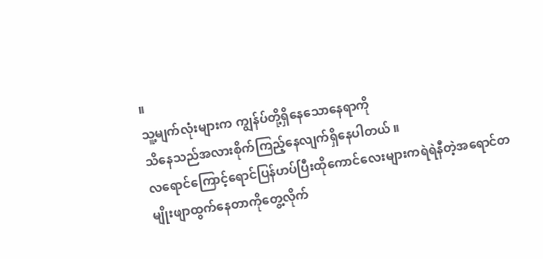။
သူ့မျက်လုံးများက ကျွန်ပ်တို့ရှိနေသောနေရာကို
သိနေသည်အလားစိုက်ကြည့်နေလျက်ရှိနေပါတယ် ။
လရောင်ကြောင့်ရောင်ပြန်ဟပ်ပြီးထိုကောင်လေးများကရဲရဲနီတဲ့အရောင်တမျိုးဖျာထွက်နေတာကိုတွေ့လိုက်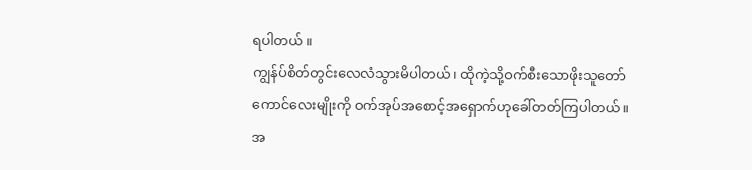ရပါတယ် ။
ကျွန်ပ်စိတ်တွင်းလေလံသွားမိပါတယ်၊ ထိုကဲ့သို့ဝက်စီးသောဖိုးသူတော်ကောင်လေးမျိုးကို ဝက်အုပ်အစောင့်အရှောက်ဟုခေါ်တတ်ကြပါတယ်။
အ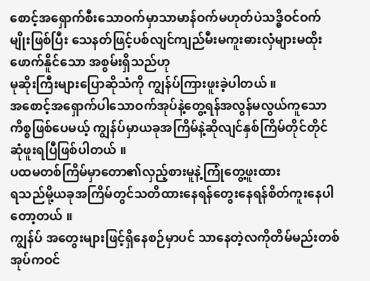စောင့်အရှောက်စီးသောဝက်မှာသာမာန်ဝက်မဟုတ်ပဲသဒ္ဓိဝင်ဝက်မျိုးဖြစ်ပြီး သေနတ်ဖြင့်ပစ်လျင်ကျည်မီးမကူးဓားလှံများမထိုးဖောက်နိူင်သော အစွမ်းရှိသည်ဟု
မုဆိုးကြီးများပြောဆိုသံကို ကျွန်ပ်ကြားဖူးခဲ့ပါတယ် ။
အစောင့်အရှောက်ပါသောဝက်အုပ်နဲ့တွေ့ရန်အလွန်မလွယ်ကူသောကိစ္စဖြစ်ပေမယ့် ကျွန်ပ်မှာယခုအကြိမ်နဲ့ဆိုလျင်နှစ်ကြိမ်တိုင်တိုင်ဆုံဖူးရပြီဖြစ်ပါတယ် ။
ပထမတစ်ကြိမ်မှာတော၏လှည့်စားမူနဲ့ကြုံတွေ့ဖူးထား
ရသည်မို့ယခုအကြိမ်တွင်သတိထားနေရန်တွေးနေရန်စိတ်ကူးနေပါတော့တယ် ။
ကျွန်ပ် အတွေးများဖြင့်ရှိနေစဉ်မှာပင် သာနေတဲ့လကိုတိမ်မည်းတစ်အုပ်ကဝင်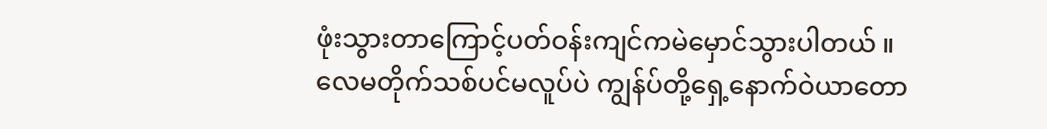ဖုံးသွားတာကြောင့်ပတ်ဝန်းကျင်ကမဲမှောင်သွားပါတယ် ။
လေမတိုက်သစ်ပင်မလူပ်ပဲ ကျွန်ပ်တို့ရှေ့နောက်ဝဲယာတော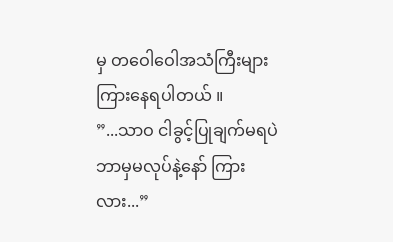မှ တဝေါဝေါအသံကြီးများကြားနေရပါတယ် ။
”...သာဝ ငါခွင့်ပြုချက်မရပဲ ဘာမှမလုပ်နဲ့နော် ကြားလား...”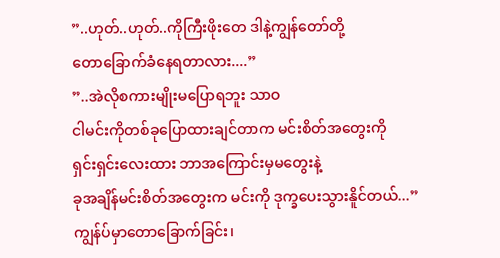”..ဟုတ်..ဟုတ်..ကိုကြီးဖိုးတေ ဒါနဲ့ကျွန်တော်တို့
တောခြောက်ခံနေရတာလား....”
”..အဲလိုစကားမျိုးမပြောရဘူး သာဝ
ငါမင်းကိုတစ်ခုပြောထားချင်တာက မင်းစိတ်အတွေးကို
ရှင်းရှင်းလေးထား ဘာအကြောင်းမှမတွေးနဲ့
ခုအချိန်မင်းစိတ်အတွေးက မင်းကို ဒုက္ခပေးသွားနိူင်တယ်...”
ကျွန်ပ်မှာတောခြောက်ခြင်း၊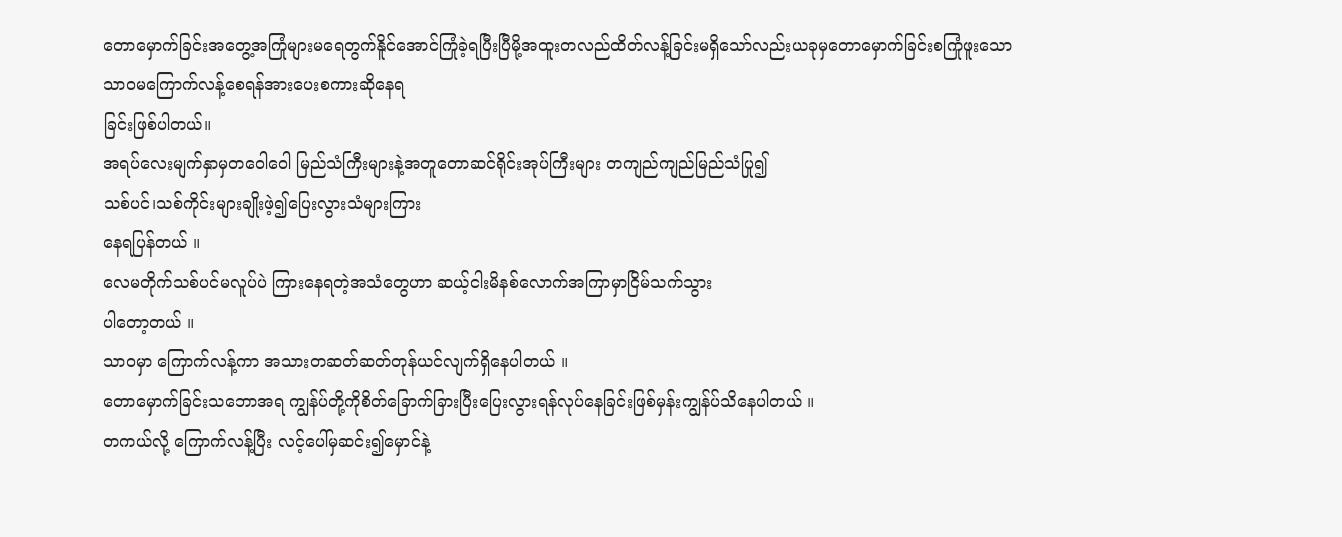တောမှောက်ခြင်းအတွေ့အကြုံများမရေတွက်နိူင်အောင်ကြုံခဲ့ရပြီးပြီမို့အထူးတလည်ထိတ်လန့်ခြင်းမရှိသော်လည်းယခုမှတောမှောက်ခြင်းစကြုံဖူးသော
သာဝမကြောက်လန့်စေရန်အားပေးစကားဆိုနေရ
ခြင်းဖြစ်ပါတယ်။
အရပ်လေးမျက်နှာမှတဝေါဝေါ မြည်သံကြီးများနဲ့အတူတောဆင်ရိုင်းအုပ်ကြီးများ တကျည်ကျည်မြည်သံပြု၍
သစ်ပင်၊သစ်ကိုင်းများချိုးဖဲ့၍ပြေးလွားသံများကြား
နေရပြန်တယ် ။
လေမတိုက်သစ်ပင်မလူပ်ပဲ ကြားနေရတဲ့အသံတွေဟာ ဆယ့်ငါးမိနစ်လောက်အကြာမှာငြိမ်သက်သွား
ပါတော့တယ် ။
သာဝမှာ ကြောက်လန့်ကာ အသားတဆတ်ဆတ်တုန်ယင်လျက်ရှိနေပါတယ် ။
တောမှောက်ခြင်းသဘောအရ ကျွန်ပ်တို့ကိုစိတ်ခြောက်ခြားပြီးပြေးလွားရန်လုပ်နေခြင်းဖြစ်မှန်းကျွန်ပ်သိနေပါတယ် ။
တကယ်လို့ ကြောက်လန့်ပြီး လင့်ပေါ်မှဆင်း၍မှောင်နဲ့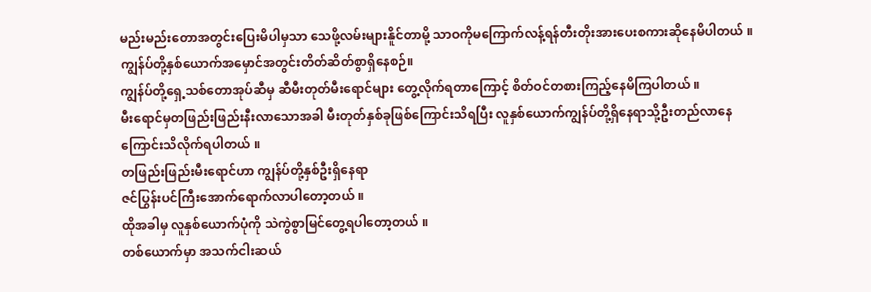မည်းမည်းတောအတွင်းပြေးမိပါမှသာ သေဖို့လမ်းများနိူင်တာမို့ သာဝကိုမကြောက်လန့်ရန်တီးတိုးအားပေးစကားဆိုနေမိပါတယ် ။
ကျွန်ပ်တို့နှစ်ယောက်အမှောင်အတွင်းတိတ်ဆိတ်စွာရှိနေစဉ်။
ကျွန်ပ်တို့ရှေ့သစ်တောအုပ်ဆီမှ ဆီမီးတုတ်မီးရောင်များ တွေ့လိုက်ရတာကြောင့် စိတ်ဝင်တစားကြည့်နေမိကြပါတယ် ။
မီးရောင်မှတဖြည်းဖြည်းနီးလာသောအခါ မီးတုတ်နှစ်ခုဖြစ်ကြောင်းသိရပြီး လူနှစ်ယောက်ကျွန်ပ်တို့ရှိနေရာသို့ဦးတည်လာနေ
ကြောင်းသိလိုက်ရပါတယ် ။
တဖြည်းဖြည်းမီးရောင်ဟာ ကျွန်ပ်တို့နှစ်ဦးရှိနေရာ
ဇင်ပြွန်းပင်ကြီးအောက်ရောက်လာပါတော့တယ် ။
ထိုအခါမှ လူနှစ်ယောက်ပုံကို သဲကွဲစွာမြင်တွေ့ရပါတော့တယ် ။
တစ်ယောက်မှာ အသက်ငါးဆယ်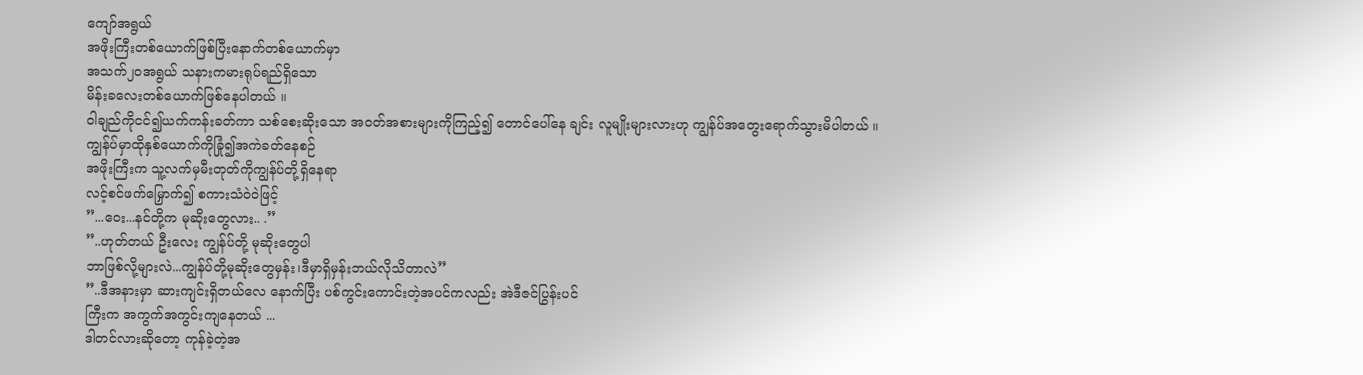ကျော်အရွယ်
အဖိုးကြီးတစ်ယောက်ဖြစ်ပြီးနောက်တစ်ယောက်မှာ
အသက်၂ဝအရွယ် သနားကမားရုပ်ရည်ရှိသော
မိန်းခလေးတစ်ယောက်ဖြစ်နေပါတယ် ။
ဝါချည်ကိုငင်၍ယက်ကန်းခတ်ကာ သစ်စေးဆိုးသော အဝတ်အစားများကိုကြည့်၍ တောင်ပေါ်နေ ချင်း လူမျိုးများလားဟု ကျွန်ပ်အတွေးရောက်သွားမိပါတယ် ။
ကျွန်ပ်မှာထိုနှစ်ယောက်ကိုခြုံ၍အကဲခတ်နေစဉ်
အဖိုးကြီးက သူ့လက်မှမီးတုတ်ကိုကျွန်ပ်တို့ရှိနေရာ
လင့်စင်ဖက်မြှောက်၍ စကားသံဝဲဝဲဖြင့်
”...ဝေး...နင်တို့က မုဆိုးတွေလား.. .”
”..ဟုတ်တယ် ဦးလေး ကျွန်ပ်တို့ မုဆိုးတွေပါ
ဘာဖြစ်လို့များလဲ...ကျွန်ပ်တို့မုဆိုးတွေမှန်း၊ဒီမှာရှိမှန်းဘယ်လိုသိတာလဲ”
”..ဒီအနားမှာ ဆားကျင်းရှိတယ်လေ နောက်ပြီး ပစ်ကွင်းကောင်းတဲ့အပင်ကလည်း အဲဒီဇင်ပြွန်းပင်
ကြီးက အကွက်အကွင်းကျနေတယ် ...
ဒါတင်လားဆိုတော့ ကုန်ခဲ့တဲ့အ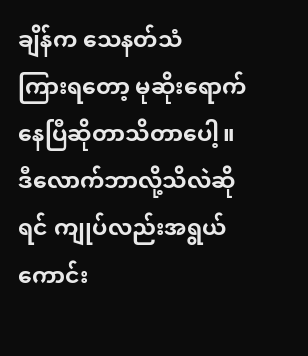ချိန်က သေနတ်သံ
ကြားရတော့ မုဆိုးရောက်နေပြီဆိုတာသိတာပေါ့။
ဒီလောက်ဘာလို့သိလဲဆိုရင် ကျုပ်လည်းအရွယ်ကောင်း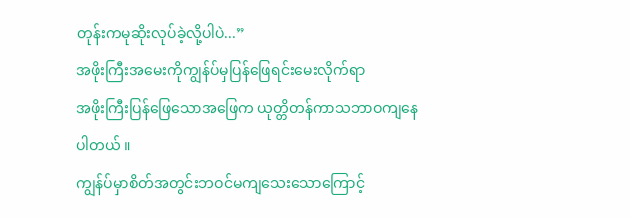တုန်းကမုဆိုးလုပ်ခဲ့လို့ပါပဲ...”
အဖိုးကြီးအမေးကိုကျွန်ပ်မှပြန်ဖြေရင်းမေးလိုက်ရာ
အဖိုးကြီးပြန်ဖြေသောအဖြေက ယုတ္တိတန်ကာသဘာဝကျနေပါတယ် ။
ကျွန်ပ်မှာစိတ်အတွင်းဘဝင်မကျသေးသောကြောင့်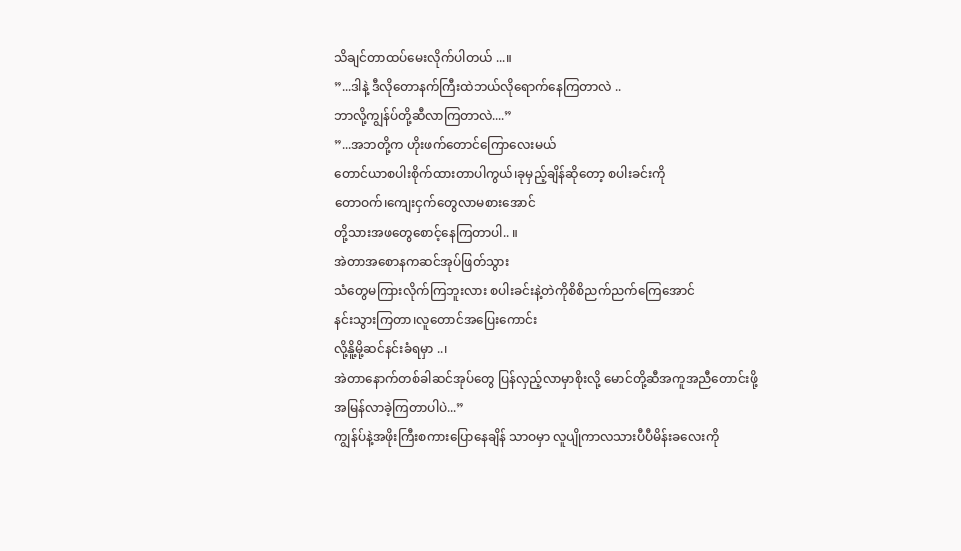သိချင်တာထပ်မေးလိုက်ပါတယ် ...။
”...ဒါနဲ့ ဒီလိုတောနက်ကြီးထဲဘယ်လိုရောက်နေကြတာလဲ ..
ဘာလို့ကျွန်ပ်တို့ဆီလာကြတာလဲ....”
”...အဘတို့က ဟိုးဖက်တောင်ကြောလေးမယ်
တောင်ယာစပါးစိုက်ထားတာပါကွယ်၊ခုမှည့်ချိန်ဆိုတော့ စပါးခင်းကို
တောဝက်၊ကျေးငှက်တွေလာမစားအောင်
တို့သားအဖတွေစောင့်နေကြတာပါ.. ။
အဲတာအစောနကဆင်အုပ်ဖြတ်သွား
သံတွေမကြားလိုက်ကြဘူးလား စပါးခင်းနဲ့တဲကိုစိစိညက်ညက်ကြေအောင်
နင်းသွားကြတာ၊လူတောင်အပြေးကောင်း
လို့နိူ့မို့ဆင်နင်းခံရမှာ ..၊
အဲတာနောက်တစ်ခါဆင်အုပ်တွေ ပြန်လှည့်လာမှာစိုးလို့ မောင်တို့ဆီအကူအညီတောင်းဖို့
အမြန်လာခဲ့ကြတာပါပဲ...”
ကျွန်ပ်နဲ့အဖိုးကြီးစကားပြောနေချိန် သာဝမှာ လူပျိုကာလသားပီပီမိန်းခလေးကို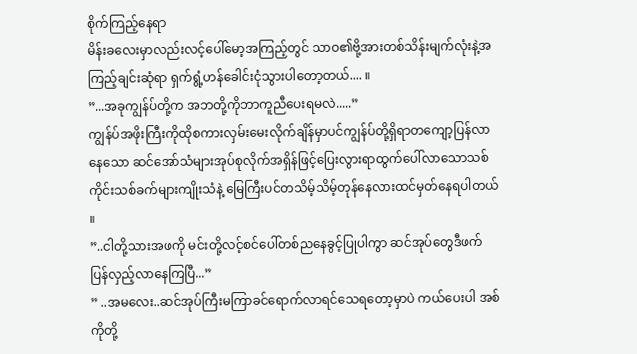စိုက်ကြည့်နေရာ
မိန်းခလေးမှာလည်းလင့်ပေါ်မော့အကြည့်တွင် သာဝ၏ဗို့အားတစ်သိန်းမျက်လုံးနဲ့အကြည့်ချင်းဆုံရာ ရှက်ရွံ့ဟန်ခေါင်းငုံသွားပါတော့တယ်.... ။
”...အခုကျွန်ပ်တို့က အဘတို့ကိုဘာကူညီပေးရမလဲ.....”
ကျွန်ပ်အဖိုးကြီးကိုထိုစကားလှမ်းမေးလိုက်ချိန်မှာပင်ကျွန်ပ်တို့ရှိရာတကျော့ပြန်လာနေသော ဆင်အော်သံများအုပ်စုလိုက်အရှိန်ဖြင့်ပြေးလွားရာထွက်ပေါ်လာသောသစ်ကိုင်းသစ်ခက်များကျိုးသံနဲ့ မြေကြီးပင်တသိမ့်သိမ့်တုန်နေလားထင်မှတ်နေရပါတယ် ။
”..ငါတို့သားအဖကို မင်းတို့လင့်စင်ပေါ်တစ်ညနေခွင့်ပြုပါကွာ ဆင်အုပ်တွေဒီဖက်ပြန်လှည့်လာနေကြပြီ...”
” ..အမလေး..ဆင်အုပ်ကြီးမကြာခင်ရောက်လာရင်သေရတော့မှာပဲ ကယ်ပေးပါ အစ်ကိုတို့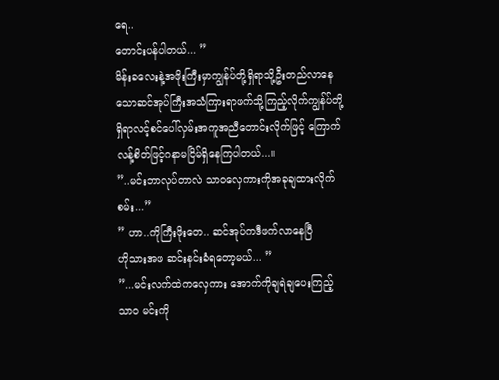ရေ..
တောင်းပန်ပါတယ်... ”
မိန်းခလေးနဲ့အဖိုးကြီးမှာကျွန်ပ်တို့ရှိရာသို့ဦးတည်လာနေသောဆင်အုပ်ကြီးအသံကြားရာဖက်သို့ကြည့်လိုက်ကျွန်ပ်တို့ရှိရာလင့်စင်ပေါ်လှမ်းအကူအညီတောင်းလိုက်ဖြင့် ကြောက်လန့်စိတ်ဖြင့်ဂနာမငြိမ်ရှိနေကြပါတယ်...။
”..မင်းဘာလုပ်တာလဲ သာဝလှေကားကိုအခုချထားလိုက်စမ်း...”
” ဟာ..ကိုကြီးဖိုးတေ.. ဆင်အုပ်ကဒီဖက်လာနေပြီ
ဟိုသားအဖ ဆင်းနင်းခံရတော့မယ်... ”
”...မင်းလက်ထဲကလှေကား အောက်ကိုချရဲချပေးကြည့် သာဝ မင်းကို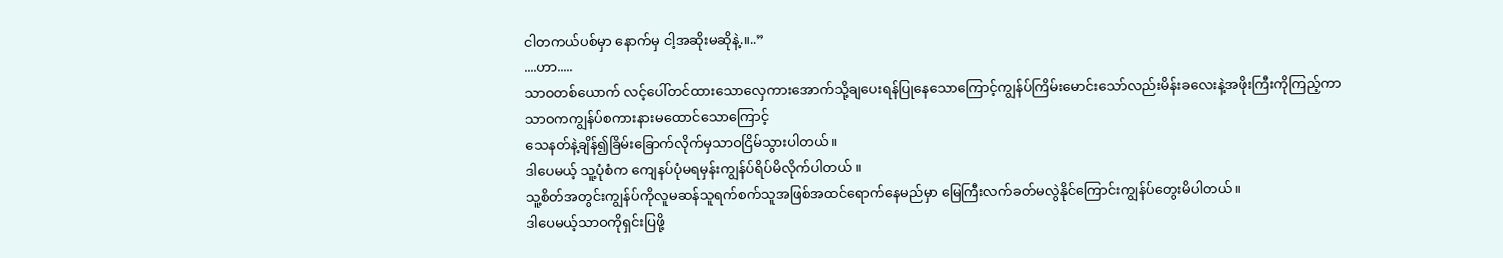ငါတကယ်ပစ်မှာ နောက်မှ ငါ့အဆိုးမဆိုနဲ့.။..”
....ဟာ.....
သာဝတစ်ယောက် လင့်ပေါ်တင်ထားသောလှေကားအောက်သို့ချပေးရန်ပြုနေသောကြောင့်ကျွန်ပ်ကြိမ်းမောင်းသော်လည်းမိန်းခလေးနဲ့အဖိုးကြီးကိုကြည့်ကာ သာဝကကျွန်ပ်စကားနားမထောင်သောကြောင့်
သေနတ်နဲ့ချိန်၍ခြိမ်းခြောက်လိုက်မှသာဝငြိမ်သွားပါတယ်။
ဒါပေမယ့် သူ့ပုံစံက ကျေနပ်ပုံမရမှန်းကျွန်ပ်ရိပ်မိလိုက်ပါတယ် ။
သူ့စိတ်အတွင်းကျွန်ပ်ကိုလူမဆန်သူရက်စက်သူအဖြစ်အထင်ရောက်နေမည်မှာ မြေကြီးလက်ခတ်မလွဲနိုင်ကြောင်းကျွန်ပ်တွေးမိပါတယ်။
ဒါပေမယ့်သာဝကိုရှင်းပြဖို့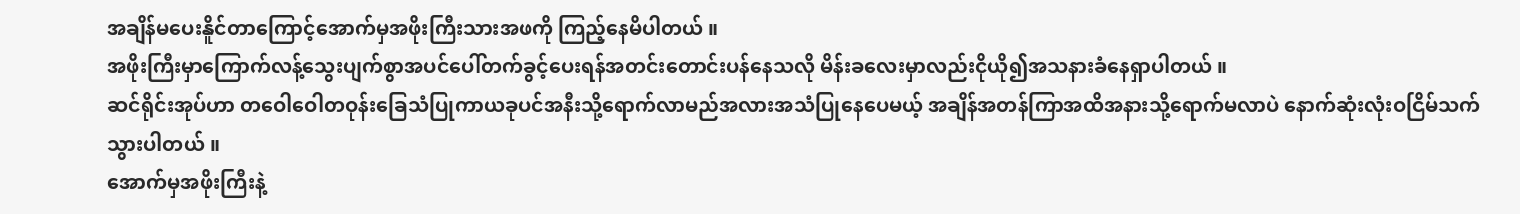အချိန်မပေးနိူင်တာကြောင့်အောက်မှအဖိုးကြီးသားအဖကို ကြည့်နေမိပါတယ် ။
အဖိုးကြီးမှာကြောက်လန့်သွေးပျက်စွာအပင်ပေါ်တက်ခွင့်ပေးရန်အတင်းတောင်းပန်နေသလို မိန်းခလေးမှာလည်းငိုယို၍အသနားခံနေရှာပါတယ် ။
ဆင်ရိုင်းအုပ်ဟာ တဝေါဝေါတဝုန်းခြေသံပြုကာယခုပင်အနီးသို့ရောက်လာမည်အလားအသံပြုနေပေမယ့် အချိန်အတန်ကြာအထိအနားသို့ရောက်မလာပဲ နောက်ဆုံးလုံးဝငြိမ်သက်သွားပါတယ် ။
အောက်မှအဖိုးကြီးနဲ့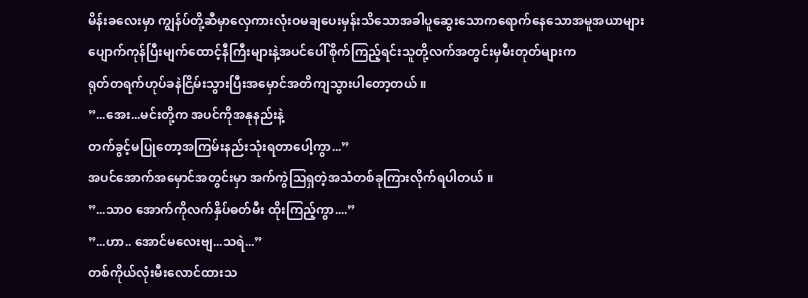မိန်းခလေးမှာ ကျွန်ပ်တို့ဆီမှာလှေကားလုံးဝမချပေးမှန်းသိသောအခါပူဆွေးသောကရောက်နေသောအမူအယာများပျောက်ကုန်ပြီးမျက်ထောင့်နီကြီးများနဲ့အပင်ပေါ်စိုက်ကြည့်ရင်းသူတို့လက်အတွင်းမှမီးတုတ်များက
ရုတ်တရက်ဟုပ်ခနဲငြိမ်းသွားပြီးအမှောင်အတိကျသွားပါတော့တယ် ။
”...အေး...မင်းတို့က အပင်ကိုအနုနည်းနဲ့
တက်ခွင့်မပြုတော့အကြမ်းနည်းသုံးရတာပေါ့ကွာ...”
အပင်အောက်အမှောင်အတွင်းမှာ အက်ကွဲသြရှတဲ့အသံတစ်ခုကြားလိုက်ရပါတယ် ။
”...သာဝ အောက်ကိုလက်နှိပ်ဓတ်မီး ထိုးကြည့်ကွာ....”
”...ဟာ.. အောင်မလေးဗျ...သရဲ...”
တစ်ကိုယ်လုံးမီးလောင်ထားသ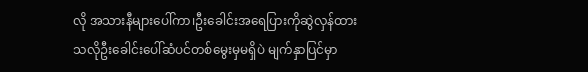လို အသားနီများပေါ်ကာ၊ဦးခေါင်းအရေပြားကိုဆွဲလှန်ထားသလိုဦးခေါင်းပေါ်ဆံပင်တစ်မွေးမှမရှိပဲ မျက်နှာပြင်မှာ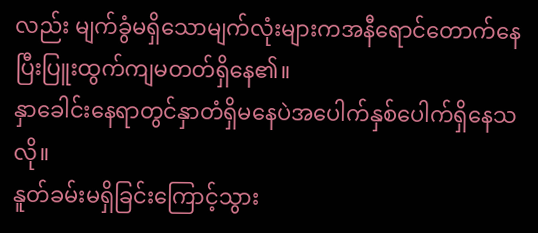လည်း မျက်ခွံမရှိသောမျက်လုံးများကအနီရောင်တောက်နေပြီးပြူးထွက်ကျမတတ်ရှိနေ၏။
နှာခေါင်းနေရာတွင်နှာတံရှိမနေပဲအပေါက်နှစ်ပေါက်ရှိနေသလို။
နူတ်ခမ်းမရှိခြင်းကြောင့်သွား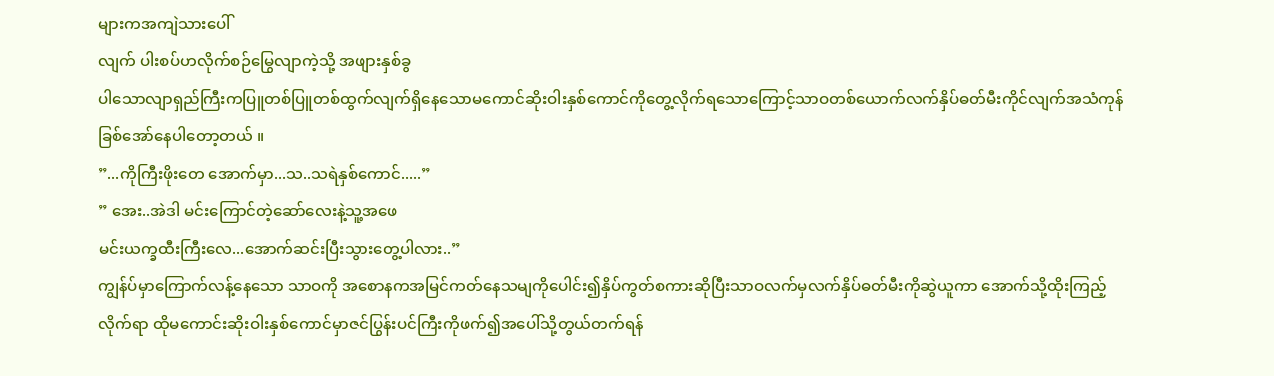များကအကျဲသားပေါ်
လျက် ပါးစပ်ဟလိုက်စဉ်မြွေလျာကဲ့သို့ အဖျားနှစ်ခွ
ပါသောလျာရှည်ကြီးကပြူတစ်ပြူတစ်ထွက်လျက်ရှိနေသောမကောင်ဆိုးဝါးနှစ်ကောင်ကိုတွေ့လိုက်ရသောကြောင့်သာဝတစ်ယောက်လက်နှိပ်ဓတ်မီးကိုင်လျက်အသံကုန်ခြစ်အော်နေပါတော့တယ် ။
”...ကိုကြီးဖိုးတေ အောက်မှာ...သ..သရဲနှစ်ကောင်.....”
” အေး..အဲဒါ မင်းကြောင်တဲ့ဆော်လေးနဲ့သူ့အဖေ
မင်းယက္ခထီးကြီးလေ...အောက်ဆင်းပြီးသွားတွေ့ပါလား..”
ကျွန်ပ်မှာကြောက်လန့်နေသော သာဝကို အစောနကအမြင်ကတ်နေသမျကိုပေါင်း၍နှိပ်ကွတ်စကားဆိုပြီးသာဝလက်မှလက်နှိပ်ဓတ်မီးကိုဆွဲယူကာ အောက်သို့ထိုးကြည့်လိုက်ရာ ထိုမကောင်းဆိုးဝါးနှစ်ကောင်မှာဇင်ပြွန်းပင်ကြီးကိုဖက်၍အပေါ်သို့တွယ်တက်ရန်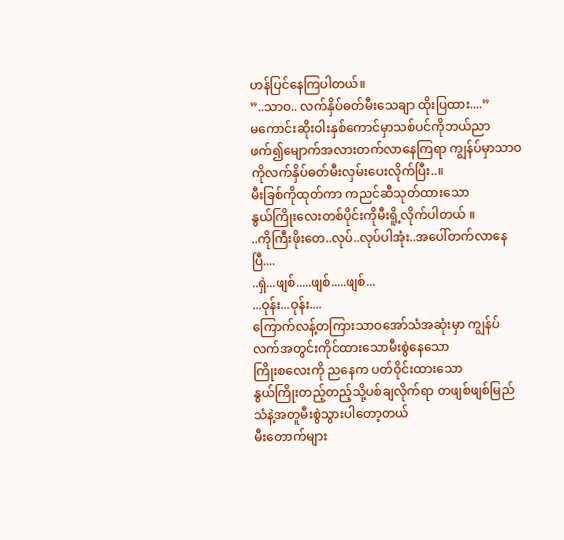ဟန်ပြင်နေကြပါတယ်။
”..သာဝ.. လက်နှိပ်ဓတ်မီးသေချာ ထိုးပြထား....”
မကောင်းဆိုးဝါးနှစ်ကောင်မှာသစ်ပင်ကိုဘယ်ညာဖက်၍မျောက်အလားတက်လာနေကြရာ ကျွန်ပ်မှာသာဝကိုလက်နှိပ်ဓတ်မီးလှမ်းပေးလိုက်ပြီး..။
မီးခြစ်ကိုထုတ်ကာ ကညင်ဆီသုတ်ထားသော
နွယ်ကြိုးလေးတစ်ပိုင်းကိုမီးရိူ့လိုက်ပါတယ် ။
..ကိုကြီးဖိုးတေ..လုပ်..လုပ်ပါအုံး..အပေါ်တက်လာနေပြီ....
..ရှဲ...ဖျစ်.....ဖျစ်.....ဖျစ်...
...ဝုန်း...ဝုန်း....
ကြောက်လန့်တကြားသာဝအော်သံအဆုံးမှာ ကျွန်ပ်လက်အတွင်းကိုင်ထားသောမီးစွဲနေသော
ကြိုးစလေးကို ညနေက ပတ်ဝိုင်းထားသော
နွယ်ကြိုးတည့်တည့်သို့ပစ်ချလိုက်ရာ တဖျစ်ဖျစ်မြည်သံနဲ့အတူမီးစွဲသွားပါတော့တယ်
မီးတောက်များ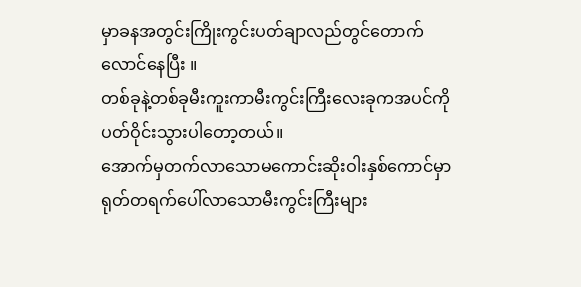မှာခနအတွင်းကြိုးကွင်းပတ်ချာလည်တွင်တောက်လောင်နေပြီး ။
တစ်ခုနဲ့တစ်ခုမီးကူးကာမီးကွင်းကြီးလေးခုကအပင်ကိုပတ်ဝိုင်းသွားပါတော့တယ်။
အောက်မှတက်လာသောမကောင်းဆိုးဝါးနှစ်ကောင်မှာရုတ်တရက်ပေါ်လာသောမီးကွင်းကြီးများ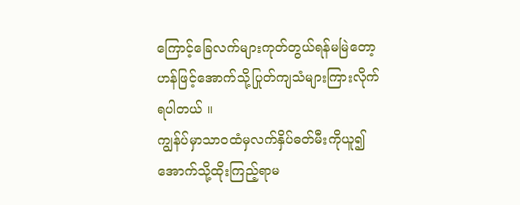ကြောင့်ခြေလက်များကုတ်တွယ်ရန်မမြဲတော့ဟန်ဖြင့်အောက်သို့ပြုတ်ကျသံများကြားလိုက်ရပါတယ် ။
ကျွန်ပ်မှာသာဝထံမှလက်နှိပ်ဓတ်မီးကိုယူ၍အောက်သို့ထိုးကြည့်ရာမ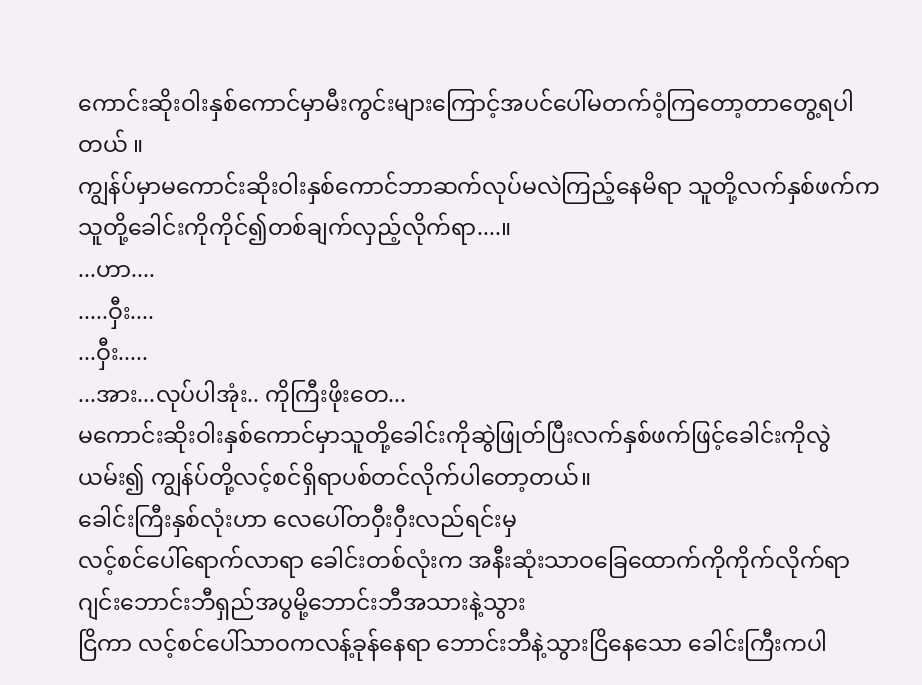ကောင်းဆိုးဝါးနှစ်ကောင်မှာမီးကွင်းများကြောင့်အပင်ပေါ်မတက်ဝံ့ကြတော့တာတွေ့ရပါတယ် ။
ကျွန်ပ်မှာမကောင်းဆိုးဝါးနှစ်ကောင်ဘာဆက်လုပ်မလဲကြည့်နေမိရာ သူတို့လက်နှစ်ဖက်က သူတို့ခေါင်းကိုကိုင်၍တစ်ချက်လှည့်လိုက်ရာ....။
...ဟာ....
.....ဝှီး....
...ဝှီး.....
...အား...လုပ်ပါအုံး.. ကိုကြီးဖိုးတေ...
မကောင်းဆိုးဝါးနှစ်ကောင်မှာသူတို့ခေါင်းကိုဆွဲဖြုတ်ပြီးလက်နှစ်ဖက်ဖြင့်ခေါင်းကိုလွဲယမ်း၍ ကျွန်ပ်တို့လင့်စင်ရှိရာပစ်တင်လိုက်ပါတော့တယ်။
ခေါင်းကြီးနှစ်လုံးဟာ လေပေါ်တဝှီးဝှီးလည်ရင်းမှ
လင့်စင်ပေါ်ရောက်လာရာ ခေါင်းတစ်လုံးက အနီးဆုံးသာဝခြေထောက်ကိုကိုက်လိုက်ရာ ဂျင်းဘောင်းဘီရှည်အပွမို့ဘောင်းဘီအသားနဲ့သွား
ငြိကာ လင့်စင်ပေါ်သာဝကလန့်ခုန်နေရာ ဘောင်းဘီနဲ့သွားငြိနေသော ခေါင်းကြီးကပါ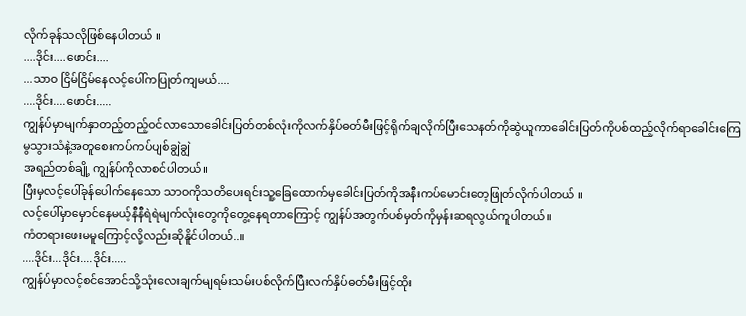လိုက်ခုန်သလိုဖြစ်နေပါတယ် ။
....ဒိုင်း....ဖောင်း....
...သာဝ ငြိမ်ငြိမ်နေလင့်ပေါ်ကပြုတ်ကျမယ်....
....ဒိုင်း....ဖောင်း.....
ကျွန်ပ်မှာမျက်နှာတည့်တည့်ဝင်လာသောခေါင်းပြတ်တစ်လုံးကိုလက်နှိပ်ဓတ်မီးဖြင့်ရိုက်ချလိုက်ပြီးသေနတ်ကိုဆွဲယူကာခေါင်းပြတ်ကိုပစ်ထည့်လိုက်ရာခေါင်းကြေမွသွားသံနဲ့အတူစေးကပ်ကပ်ပျစ်ချွဲချွဲ
အရည်တစ်ချို့ ကျွန်ပ်ကိုလာစင်ပါတယ်။
ပြီးမှလင့်ပေါ်ခုန်ပေါက်နေသော သာဝကိုသတိပေးရင်းသူ့ခြေထောက်မှခေါင်းပြတ်ကိုအနီးကပ်မောင်းတေ့ဖြုတ်လိုက်ပါတယ် ။
လင့်ပေါ်မှာမှောင်နေမယ့်နီနီရဲရဲမျက်လုံးတွေကိုတွေ့နေရတာကြောင့် ကျွန်ပ်အတွက်ပစ်မှတ်ကိုမှန်းဆရလွယ်ကူပါတယ်။
ကံတရားဖေးမမူကြောင့်လို့လည်းဆိုနိူင်ပါတယ်..။
....ဒိုင်း...ဒိုင်း....ဒိုင်း.....
ကျွန်ပ်မှာလင့်စင်အောင်သို့သုံးလေးချက်မျရမ်းသမ်းပစ်လိုက်ပြီးလက်နှိပ်ဓတ်မီးဖြင့်ထိုး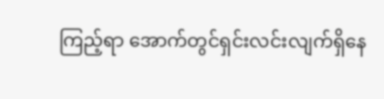ကြည့်ရာ အောက်တွင်ရှင်းလင်းလျက်ရှိနေ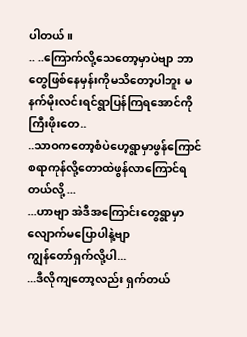ပါတယ် ။
.. ..ကြောက်လို့သေတော့မှာပဲဗျာ ဘာတွေဖြစ်နေမှန်းကိုမသိတော့ပါဘူး မနက်မိုးလင်းရင်ရွာပြန်ကြရအောင်ကိုကြီးဖိုးတေ..
..သာဝကတော့စံပဲဟေ့ရွာမှာဖွန်ကြောင်စရာကုန်လို့တောထဲဖွန်လာကြောင်ရတယ်လို့ ...
...ဟာဗျာ အဲဒီအကြောင်းတွေရွာမှာလျောက်မပြောပါနဲ့ဗျာ
ကျွန်တော်ရှက်လို့ပါ...
...ဒီလိုကျတော့လည်း ရှက်တယ်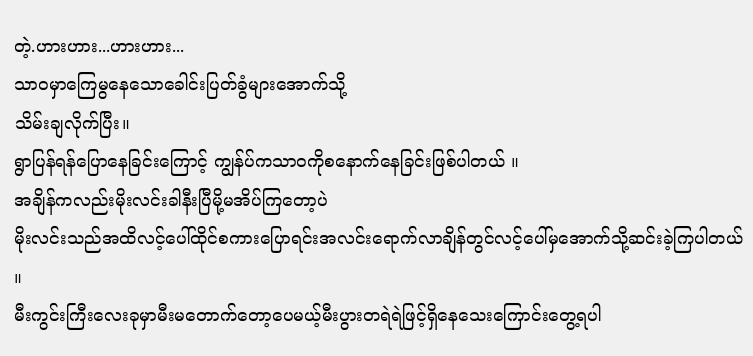တဲ့.ဟားဟား...ဟားဟား...
သာဝမှာကြေမွနေသောခေါင်းပြတ်ခွံများအောက်သို့
သိမ်းချလိုက်ပြီး။
ရွာပြန်ရန်ပြောနေခြင်းကြောင့် ကျွန်ပ်ကသာဝကိုစနောက်နေခြင်းဖြစ်ပါတယ် ။
အချိန်ကလည်းမိုးလင်းခါနီးပြီမို့မအိပ်ကြတော့ပဲ
မိုးလင်းသည်အထိလင့်ပေါ်ထိုင်စကားပြောရင်းအလင်းရောက်လာချိန်တွင်လင့်ပေါ်မှအောက်သို့ဆင်းခဲ့ကြပါတယ် ။
မီးကွင်းကြီးလေးခုမှာမီးမတောက်တော့ပေမယ့်မီးပွားတရဲရဲဖြင့်ရှိနေသေးကြောင်းတွေ့ရပါ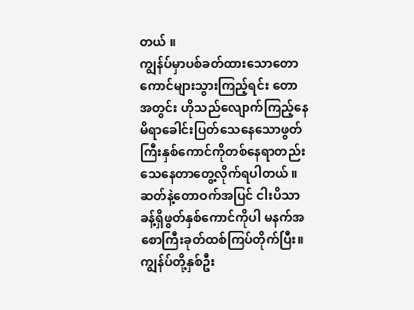တယ် ။
ကျွန်ပ်မှာပစ်ခတ်ထားသောတောကောင်များသွားကြည့်ရင်း တောအတွင်း ဟိုသည်လျောက်ကြည့်နေမိရာခေါင်းပြတ်သေနေသောဖွတ်ကြီးနှစ်ကောင်ကိုတစ်နေရာတည်းသေနေတာတွေ့လိုက်ရပါတယ် ။
ဆတ်နဲ့တောဝက်အပြင် ငါးပိသာခန့်ရှိဖွတ်နှစ်ကောင်ကိုပါ မနက်အစောကြီးခုတ်ထစ်ကြပ်တိုက်ပြီး။
ကျွန်ပ်တို့နှစ်ဦး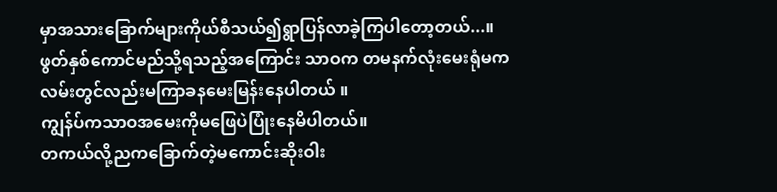မှာအသားခြောက်များကိုယ်စီသယ်၍ရွာပြန်လာခဲ့ကြပါတော့တယ်...။
ဖွတ်နှစ်ကောင်မည်သို့ရသည့်အကြောင်း သာဝက တမနက်လုံးမေးရုံမက လမ်းတွင်လည်းမကြာခနမေးမြန်းနေပါတယ် ။
ကျွန်ပ်ကသာဝအမေးကိုမဖြေပဲပြုံးနေမိပါတယ်။
တကယ်လို့ညကခြောက်တဲ့မကောင်းဆိုးဝါး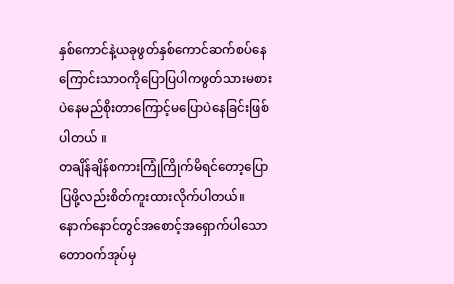နှစ်ကောင်နဲ့ယခုဖွတ်နှစ်ကောင်ဆက်စပ်နေကြောင်းသာဝကိုပြောပြပါကဖွတ်သားမစားပဲနေမည်စိုးတာကြောင့်မပြောပဲနေခြင်းဖြစ်ပါတယ် ။
တချိန်ချိန်စကားကြုံကြိုက်မိရင်တော့ပြောပြဖို့လည်းစိတ်ကူးထားလိုက်ပါတယ်။
နောက်နောင်တွင်အစောင့်အရှောက်ပါသော
တောဝက်အုပ်မှ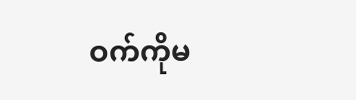ဝက်ကိုမ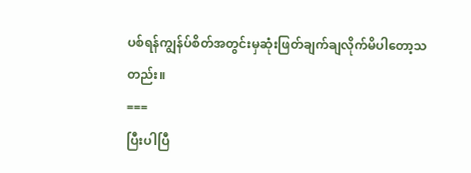ပစ်ရန်ကျွန်ပ်စိတ်အတွင်းမှဆုံးဖြတ်ချက်ချလိုက်မိပါတော့သတည်း။
===
ပြီးပါပြီ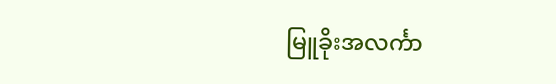မြူခိုးအလင်္ကာ